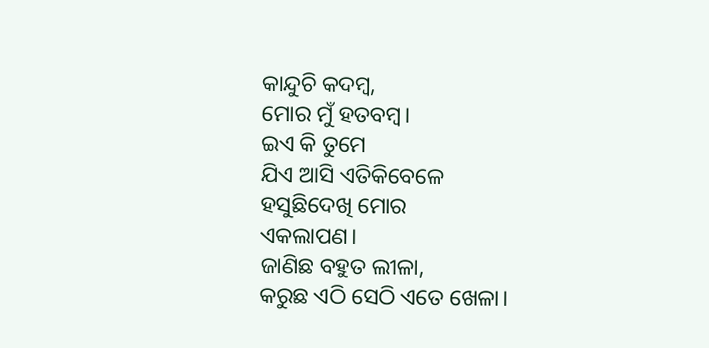କାନ୍ଦୁଚି କଦମ୍ୱ,
ମୋର ମୁଁ ହତବମ୍ୱ।
ଇଏ କି ତୁମେ
ଯିଏ ଆସି ଏତିକିବେଳେ
ହସୁଛିଦେଖି ମୋର
ଏକଲାପଣ।
ଜାଣିଛ ବହୁତ ଲୀଳା,
କରୁଛ ଏଠି ସେଠି ଏତେ ଖେଳା।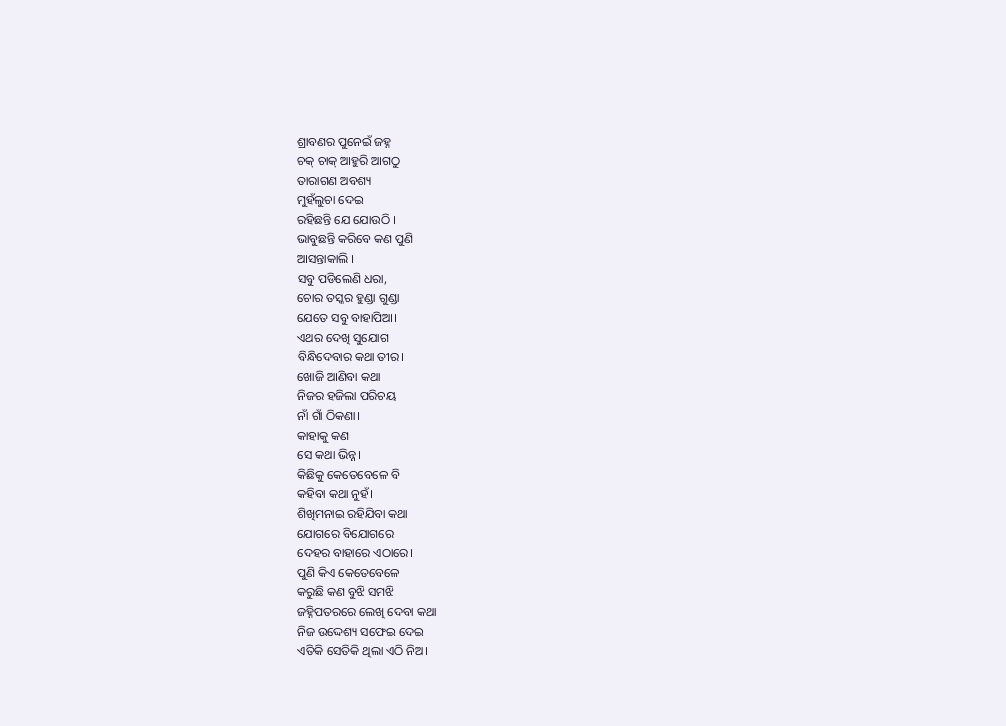ଶ୍ରାବଣର ପୁନେଇଁ ଜହ୍ନ
ଚକ୍ ଚାକ୍ ଆହୁରି ଆଗଠୁ
ତାରାଗଣ ଅବଶ୍ୟ
ମୁହଁଲୁଚା ଦେଇ
ରହିଛନ୍ତି ଯେ ଯୋଉଠି ।
ଭାବୁଛନ୍ତି କରିବେ କଣ ପୁଣି
ଆସନ୍ତାକାଲି ।
ସବୁ ପଡିଲେଣି ଧରା,
ଚୋର ତସ୍କର ହୁଣ୍ଡା ଗୁଣ୍ଡା
ଯେତେ ସବୁ ବାହାପିଆ।
ଏଥର ଦେଖି ସୁଯୋଗ
ବିନ୍ଧିଦେବାର କଥା ତୀର।
ଖୋଜି ଆଣିବା କଥା
ନିଜର ହଜିଲା ପରିଚୟ
ନାଁ ଗାଁ ଠିକଣା।
କାହାକୁ କଣ
ସେ କଥା ଭିନ୍ନ।
କିଛିକୁ କେତେବେଳେ ବି
କହିବା କଥା ନୁହଁ।
ଶିଖିମନାଇ ରହିଯିବା କଥା
ଯୋଗରେ ବିଯୋଗରେ
ଦେହର ବାହାରେ ଏଠାରେ।
ପୁଣି କିଏ କେତେବେଳେ
କରୁଛି କଣ ବୁଝି ସମଝି
ଜହ୍ନିପତରରେ ଲେଖି ଦେବା କଥା
ନିଜ ଉଦ୍ଦେଶ୍ୟ ସଫେଇ ଦେଇ
ଏତିକି ସେତିକି ଥିଲା ଏଠି ନିଅ।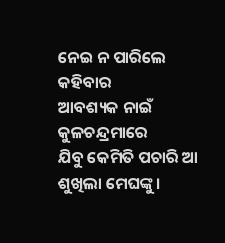ନେଇ ନ ପାରିଲେ କହିବାର
ଆବଶ୍ୟକ ନାଇଁ କୁଳଚନ୍ଦ୍ରମାରେ
ଯିବୁ କେମିତି ପଚାରି ଆ
ଶୁଖିଲା ମେଘଙ୍କୁ।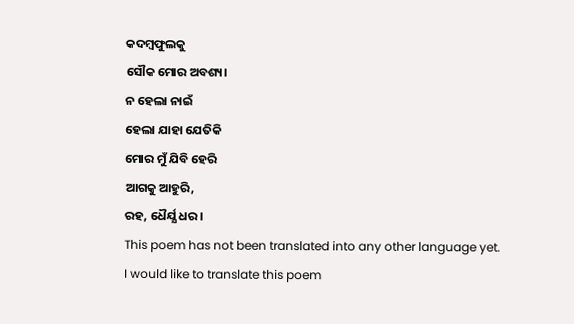କଦମ୍ୱଫୁଲକୁ
ସୌକ ମୋର ଅବଶ୍ୟ।
ନ ହେଲା ନାଇଁ
ହେଲା ଯାହା ଯେତିକି
ମୋର ମୁଁ ଯିବି ହେରି
ଆଗକୁ ଆହୁରି,
ରହ, ଧୈର୍ଯ୍ଯ ଧର।
This poem has not been translated into any other language yet.
I would like to translate this poem